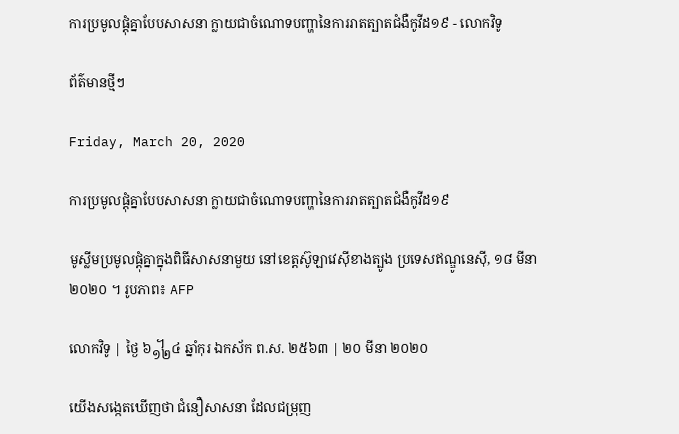ការប្រមូលផ្តុំគ្នាបែបសាសនា ក្លាយជាចំណោទបញ្ហានៃការរាតត្បាតជំងឺកូវីដ១៩ - លោកវិទូ

ព័ត៌មានថ្មីៗ

Friday, March 20, 2020

ការប្រមូលផ្តុំគ្នាបែបសាសនា ក្លាយជាចំណោទបញ្ហានៃការរាតត្បាតជំងឺកូវីដ១៩

មូស្លីមប្រមូលផ្ដុំគ្នាក្នុងពិធីសាសនាមួយ នៅខេត្តស៊ូឡាវេស៊ីខាងត្បូង ប្រទេសឥណ្ឌូនេស៊ី, ១៨ មីនា ២០២០ ។ រូបភាព៖ AFP

លោកវិទូ | ថ្ងៃ ៦᧼៤ ឆ្នាំកុរ ឯកស័ក ព.ស. ២៥៦៣ | ២០ មីនា ២០២០

យើងសង្កេតឃើញថា ជំនឿសាសនា ដែលជម្រុញ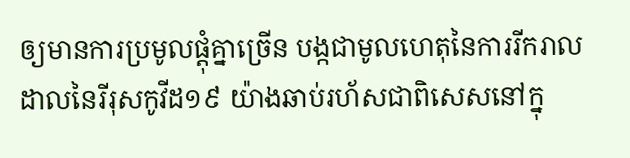ឲ្យមានការប្រមូលផ្ដុំគ្នាច្រើន បង្កជាមូលហេតុនៃការរីករាលដាលនៃរីរុសកូវីដ១៩ យ៉ាងឆាប់រហ័សជាពិសេសនៅក្នុ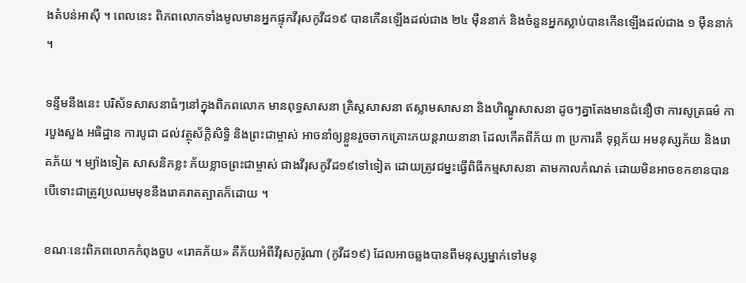ងតំបន់អាស៊ី ។ ពេលនេះ ពិភពលោកទាំងមូលមានអ្នកផ្ទុកវីរុសកូវីដ១៩ បានកើនឡើងដល់ជាង ២៤ ម៉ឺននាក់ និងចំនួនអ្នកស្លាប់បានកើនឡើងដល់ជាង ១ ម៉ឺននាក់ ។

ទន្ទឹមនឹងនេះ បរិស័ទសាសនាធំៗនៅក្នុងពិភពលោក មានពុទ្ធសាសនា គ្រិស្តសាសនា ឥស្លាមសាសនា និងហិណ្ឌូសាសនា ដូចៗគ្នាតែងមានជំនឿថា ការសូត្រធម៌ ការបួងសួង អធិដ្ឋាន ការបូជា ដល់វត្ថុស័ក្តិសិទ្ធិ និងព្រះជាម្ចាស់ អាចនាំឲ្យខ្លួនរួចចាកគ្រោះភយន្តរាយនានា ដែលកើតពីភ័យ ៣ ប្រការគឺ ទុព្ភភ័យ អមនុស្សភ័យ និងរោគភ័យ ។ ម្យ៉ាងទៀត សាសនិកខ្លះ ភ័យខ្លាចព្រះជាម្ចាស់ ជាងវីរុសកូវីដ១៩ទៅទៀត ដោយត្រូវជម្នះធ្វើពិធីកម្មសាសនា តាមកាលកំណត់ ដោយមិនអាចខកខានបាន បើទោះជាត្រូវប្រឈមមុខនឹងរោគរាតត្បាតក៏ដោយ ។

ខណៈនេះពិភពលោកកំពុងចួប «រោគភ័យ» គឺភ័យអំពីវីរុសកូរ៉ូណា (កូវីដ១៩) ដែលអាចឆ្លងបានពីមនុស្សម្នាក់ទៅមនុ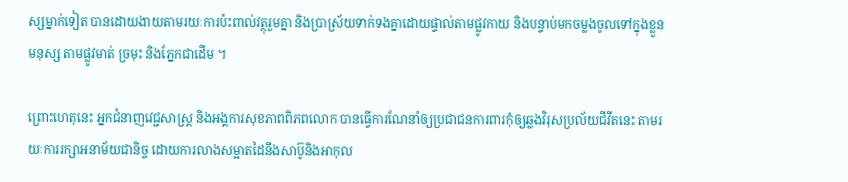ស្សម្នាក់ទៀត បានដោយងាយតាមរយៈការប៉ះពាល់វត្ថុរួមគ្នា និងប្រាស្រ័យទាក់ទងគ្នាដោយផ្ទាល់តាមផ្លូវកាយ និងបន្ទាប់មកចម្លងចូលទៅក្នុងខ្លួនមនុស្ស តាមផ្លូវមាត់ ច្រមុះ និងភ្នែកជាដើម ។

ព្រោះហេតុនេះ អ្នកជំនាញវេជ្ជសាស្ត្រ និងអង្គការសុខភាពពិភពលោក បានធ្វើការណែនាំឲ្យប្រជាជនការពារកុំឲ្យឆ្លងវិរុសប្រល័យជីវីតនេះ តាមរយៈការរក្សាអនាម័យជានិច្ច ដោយការលាងសម្អាតដៃនឹងសាប៊ូនិងអាកុល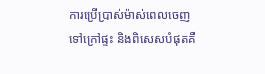ការប្រើប្រាស់ម៉ាស់ពេលចេញទៅក្រៅផ្ទះ និងពិសេសបំផុតគឺ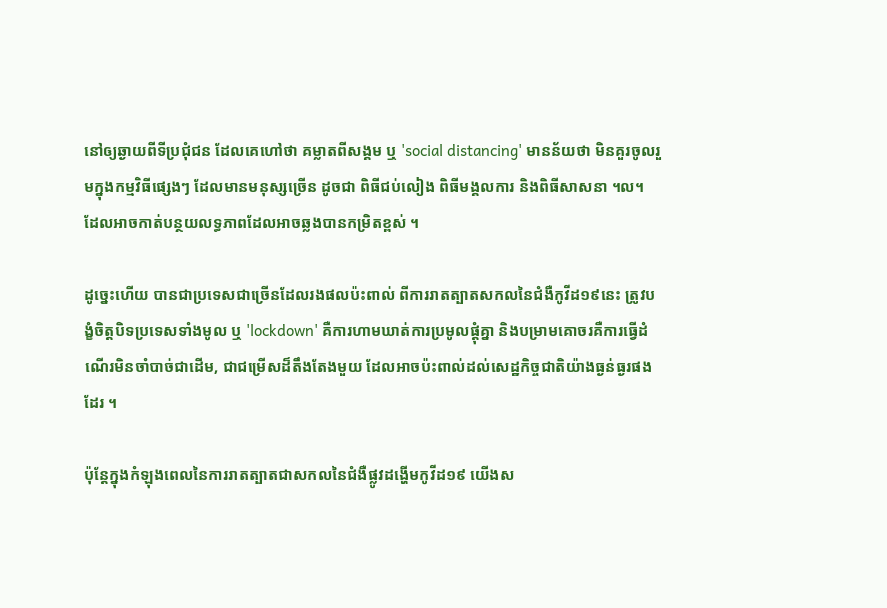នៅឲ្យឆ្ងាយពីទីប្រជុំជន ដែលគេហៅថា គម្លាតពីសង្គម ឬ 'social distancing' មានន័យថា មិនគួរចូលរួមក្នុងកម្មវិធីផ្សេងៗ ដែលមានមនុស្សច្រើន ដូចជា ពិធីជប់លៀង ពិធីមង្គលការ និងពិធីសាសនា ។ល។ ដែលអាចកាត់បន្ថយលទ្ធភាពដែលអាចឆ្លងបានកម្រិតខ្ពស់ ។

ដូច្នេះហើយ បានជាប្រទេសជាច្រើនដែលរងផលប៉ះពាល់ ពីការរាតត្បាតសកលនៃជំងឺកូវីដ១៩នេះ ត្រូវបង្ខំចិត្តបិទប្រទេសទាំងមូល ឬ 'lockdown' គឺការហាមឃាត់ការប្រមូលផ្ដុំគ្នា និងបម្រាមគោចរគឺការធ្វើដំណើរមិនចាំបាច់ជាដើម, ជាជម្រើសដ៏តឹងតែងមួយ ដែលអាចប៉ះពាល់ដល់សេដ្ឋកិច្ចជាតិយ៉ាងធ្ងន់ធ្ងរផងដែរ ។

ប៉ុន្តែក្នុងកំឡុងពេលនៃការរាតត្បាតជាសកលនៃជំងឺផ្លូវដង្ហើមកូវីដ១៩ យើងស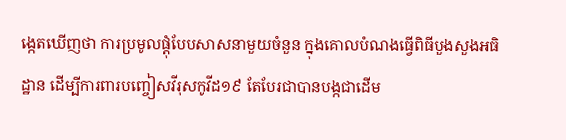ង្កេតឃើញថា ការប្រមូលផ្ដុំបែបសាសនាមួយចំនួន ក្នុងគោលបំណងធ្វើពិធីបួងសួងអធិដ្ឋាន ដើម្បីការពារបញ្ចៀសវីរុសកូវីដ១៩ តែបែរជាបានបង្កជាដើម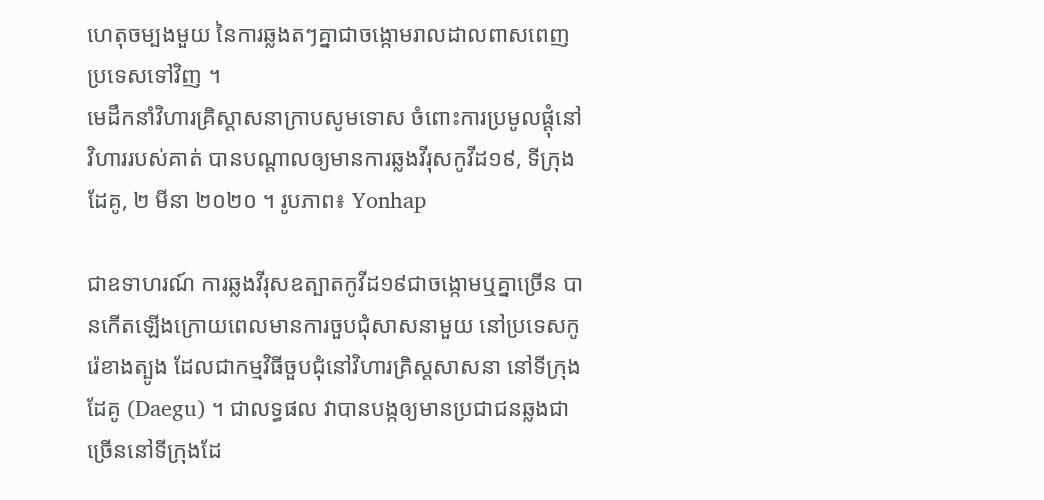ហេតុចម្បងមួយ នៃការឆ្លងតៗគ្នាជាចង្កោមរាលដាលពាសពេញប្រទេសទៅវិញ ។
មេដឹកនាំវិហារគ្រិស្ដាសនាក្រាបសូមទោស ចំពោះការប្រមូលផ្ដុំនៅវិហាររបស់គាត់ បានបណ្ដាលឲ្យមានការឆ្លងវីរុសកូវីដ១៩, ទីក្រុងដែគូ, ២ មីនា ២០២០ ។ រូបភាព៖ Yonhap

ជាឧទាហរណ៍ ការឆ្លងវីរុសឧត្បាតកូវីដ១៩ជាចង្កោមឬគ្នាច្រើន បានកើតឡើងក្រោយពេលមានការចួបជុំសាសនាមួយ នៅប្រទេសកូរ៉េខាងត្បូង ដែលជាកម្មវិធីចួបជុំនៅវិហារគ្រិស្ដសាសនា នៅទីក្រុងដែគូ (Daegu) ។ ជាលទ្ធផល វាបានបង្កឲ្យមានប្រជាជនឆ្លងជាច្រើននៅទីក្រុងដែ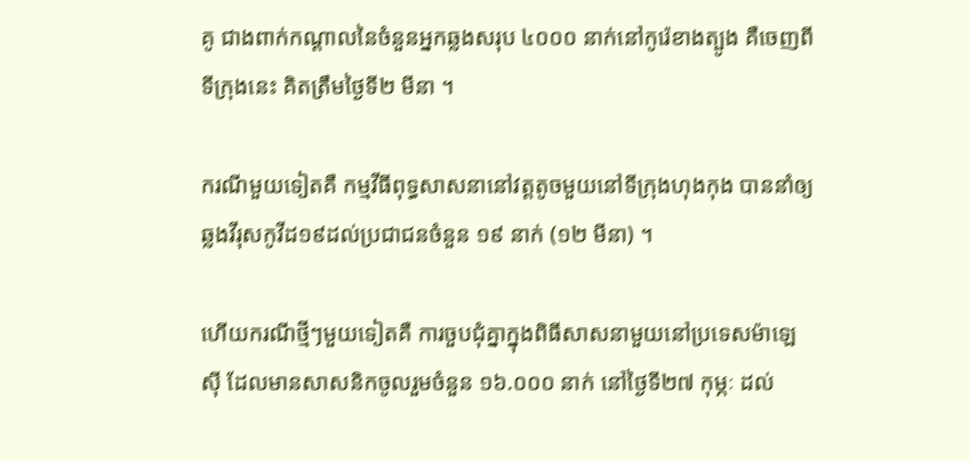គូ ជាងពាក់កណ្ដាលនៃចំនួនអ្នកឆ្លងសរុប ៤០០០ នាក់នៅកូរ៉េខាងត្បូង គឺចេញពីទីក្រុងនេះ គិតត្រឹមថ្ងៃទី២ មីនា ។

ករណីមួយទៀតគឺ កម្មវីធីពុទ្ធសាសនានៅវត្តតូចមួយនៅទីក្រុងហុងកុង បាននាំឲ្យឆ្លងវីរុសកូវីដ១៩ដល់ប្រជាជនចំនួន ១៩ នាក់ (១២ មីនា) ។

ហើយករណីថ្មីៗមួយទៀតគឺ ការចួបជុំគ្នាក្នុងពិធីសាសនាមួយនៅប្រទេសម៉ាឡេស៊ី ដែលមានសាសនិកចូលរួមចំនួន ១៦.០០០ នាក់ នៅថ្ងៃទី២៧ កុម្ភៈ ដល់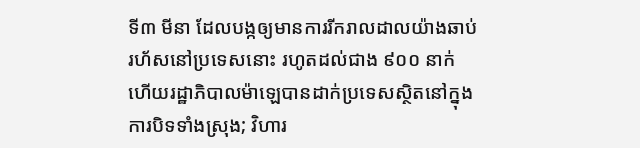ទី៣ មីនា ដែលបង្កឲ្យមានការរីករាលដាលយ៉ាងឆាប់រហ័សនៅប្រទេសនោះ រហូតដល់ជាង ៩០០ នាក់ ហើយរដ្ឋាភិបាលម៉ាឡេបានដាក់ប្រទេសស្ថិតនៅក្នុងការបិទទាំងស្រុង; វិហារ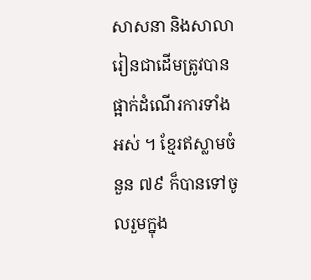សាសនា និងសាលារៀនជាដើមត្រូវបានផ្អាក់ដំណើរការទាំងអស់ ។ ខ្មែរឥស្លាមចំនួន ៧៩ ក៏បានទៅចូលរួមក្នុង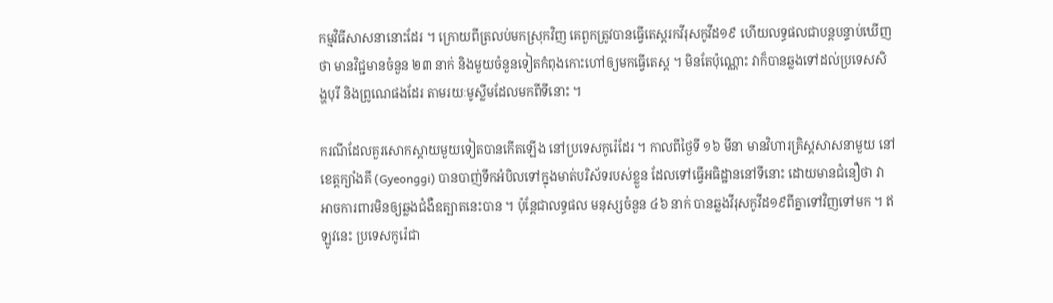កម្មវិធីសាសនានោះដែរ ។ ក្រោយពីត្រលប់មកស្រុកវិញ គេពួកត្រូវបានធ្វើតេស្តរកវីរុសកូវីដ១៩ ហើយលទ្ធផលជាបន្តបន្ទាប់ឃើញថា មានវិជ្ជមានចំនួន ២៣ នាក់ និងមួយចំនួនទៀតកំពុងកោះហៅឲ្យមកធ្វើតេស្ត ។ មិនតែប៉ុណ្ណោះ វាក៏បានឆ្លងទៅដល់ប្រទេសសិង្ហបុរី និងព្រូណេផងដែរ តាមរយៈមូស្លីមដែលមកពីទីនោះ ។

ករណីដែលគួរសោកស្ដាយមួយទៀតបានកើតឡើង នៅប្រទេសកូរ៉េដែរ ។ កាលពីថ្ងៃទី ១៦ មីនា មានវិហារគ្រិស្ដសាសនាមួយ នៅខេត្តក្យាំងគី (Gyeonggi) បានបាញ់ទឹកអំបិលទៅក្នុងមាត់បរិស័ទរបស់ខ្លួន ដែលទៅធ្វើអធិដ្ឋាននៅទីនោះ ដោយមានជំនឿថា វាអាចការពារមិនឲ្យឆ្លងជំងឺឧត្បាតនេះបាន ។ ប៉ុន្តែជាលទ្ធផល មនុស្សចំនួន ៤៦ នាក់ បានឆ្លងវីរុសកូវីដ១៩ពីគ្នាទៅវិញទៅមក ។ ឥឡូវនេះ ប្រទេសកូរ៉េជា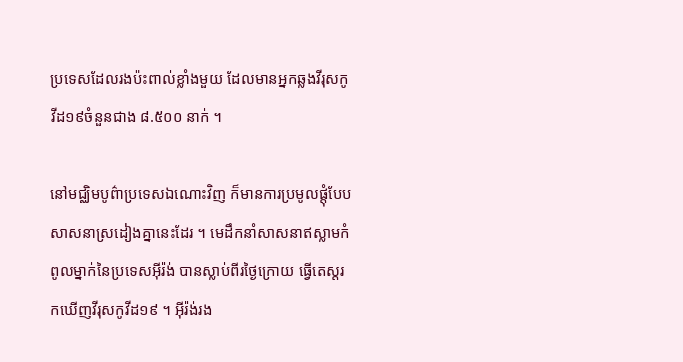ប្រទេសដែលរងប៉ះពាល់ខ្លាំងមួយ ដែលមានអ្នកឆ្លងវីរុសកូវីដ១៩ចំនួនជាង ៨.៥០០ នាក់ ។

នៅមជ្ឈិមបូព៌ាប្រទេសឯណោះវិញ ក៏មានការប្រមូលផ្ដុំបែបសាសនាស្រដៀងគ្នានេះដែរ ។ មេដឹកនាំសាសនាឥស្លាមកំពូលម្នាក់នៃប្រទេសអ៊ីរ៉ង់ បានស្លាប់ពីរថ្ងៃក្រោយ ធ្វើតេស្តរកឃើញវីរុសកូវីដ១៩ ។ អ៊ីរ៉ង់រង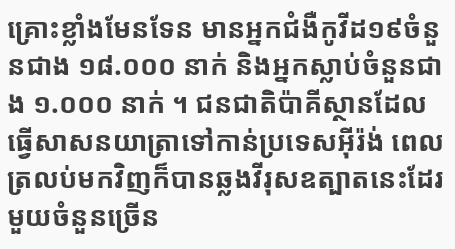គ្រោះខ្លាំងមែនទែន មានអ្នកជំងឺកូវីដ១៩ចំនួនជាង ១៨.០០០ នាក់ និងអ្នកស្លាប់ចំនួនជាង ១.០០០ នាក់ ។ ជនជាតិប៉ាគីស្ថានដែលធ្វើសាសនយាត្រាទៅកាន់ប្រទេសអ៊ីរ៉ង់ ពេលត្រលប់មកវិញក៏បានឆ្លងវីរុសឧត្បាតនេះដែរ មួយចំនួនច្រើន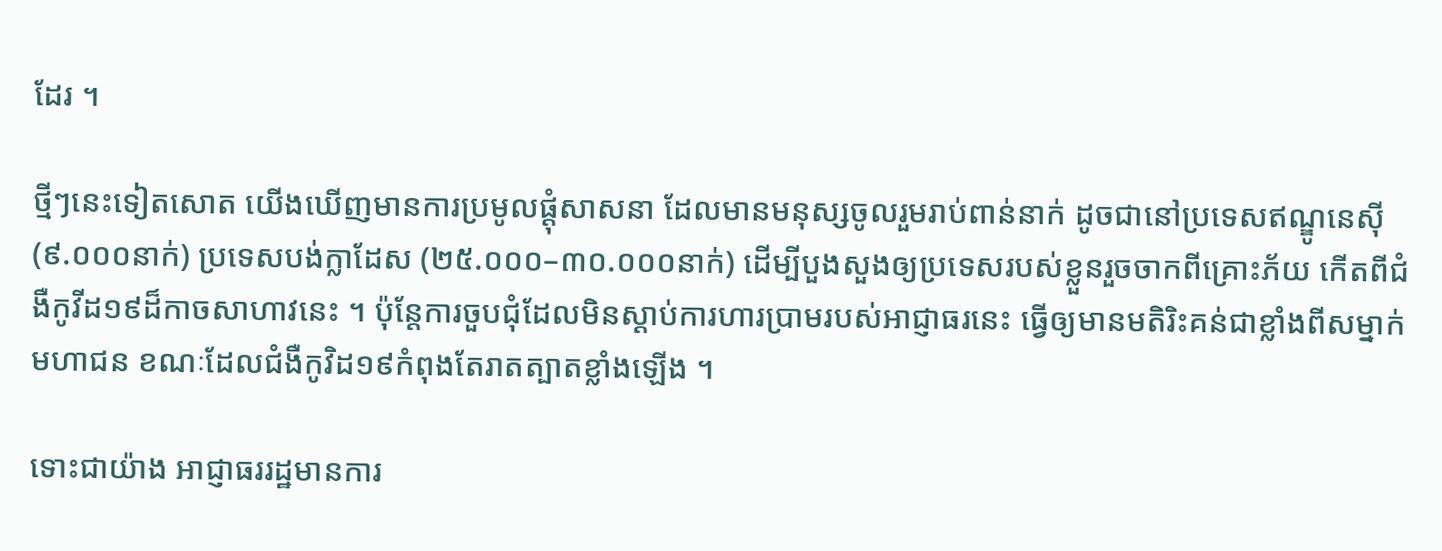ដែរ ។

ថ្មីៗនេះទៀតសោត យើងឃើញមានការប្រមូលផ្ដុំសាសនា ដែលមានមនុស្សចូលរួមរាប់ពាន់នាក់ ដូចជានៅប្រទេសឥណ្ឌូនេស៊ី (៩.០០០នាក់) ប្រទេសបង់ក្លាដែស (២៥.០០០–៣០.០០០នាក់) ដើម្បីបួងសួងឲ្យប្រទេសរបស់ខ្លួនរួចចាកពីគ្រោះភ័យ កើតពីជំងឺកូវីដ១៩ដ៏កាចសាហាវនេះ ។ ប៉ុន្តែការចួបជុំដែលមិនស្ដាប់ការហារប្រាមរបស់អាជ្ញាធរនេះ ធ្វើឲ្យមានមតិរិះគន់ជាខ្លាំងពីសម្នាក់មហាជន ខណៈដែលជំងឺកូវិដ១៩កំពុងតែរាតត្បាតខ្លាំងឡើង ។

ទោះជាយ៉ាង អាជ្ញាធររដ្ឋមានការ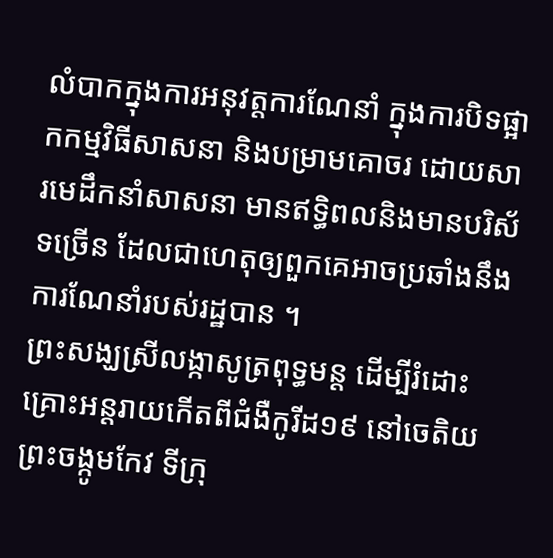លំបាកក្នុងការអនុវត្តការណែនាំ ក្នុងការបិទផ្អាកកម្មវិធីសាសនា និងបម្រាមគោចរ ដោយសារមេដឹកនាំសាសនា មានឥទ្ធិពលនិងមានបរិស័ទច្រើន ដែលជាហេតុឲ្យពួកគេអាចប្រឆាំងនឹងការណែនាំរបស់រដ្ឋបាន ។
ព្រះសង្ឃស្រីលង្កាសូត្រពុទ្ធមន្ត ដើម្បីរំដោះគ្រោះអន្តរាយកើតពីជំងឺកូរីដ១៩ នៅចេតិយព្រះចង្កូមកែវ ទីក្រុ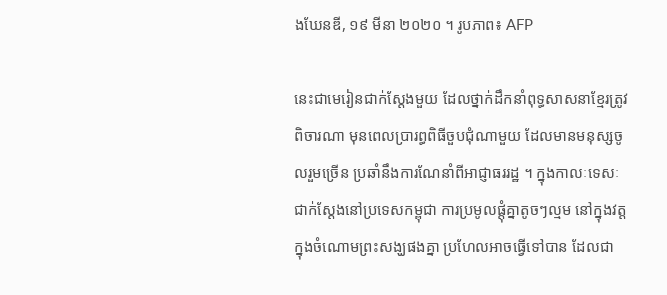ងឃែនឌី, ១៩ មីនា ២០២០ ។ រូបភាព៖ AFP

នេះជាមេរៀនជាក់ស្ដែងមួយ ដែលថ្នាក់ដឹកនាំពុទ្ធសាសនាខ្មែរត្រូវពិចារណា មុនពេលប្រារព្ធពិធីចួបជុំណាមួយ ដែលមានមនុស្សចូលរួមច្រើន ប្រឆាំនឹងការណែនាំពីអាជ្ញាធររដ្ឋ ។ ក្នុងកាលៈទេសៈជាក់ស្ដែងនៅប្រទេសកម្ពុជា ការប្រមូលផ្ដុំគ្នាតូចៗល្មម នៅក្នុងវត្តក្នុងចំណោមព្រះសង្ឃផងគ្នា ប្រហែលអាចធ្វើទៅបាន ដែលជា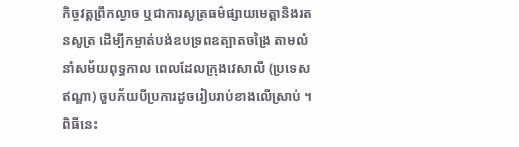កិច្ចវត្តព្រឹកល្ងាច ឬជាការសូត្រធម៌ផ្សាយមេត្តានិងរតនសូត្រ ដើម្បីកម្ចាត់បង់ឧបទ្រពឧត្បាតចង្រៃ តាមលំនាំសម័យពុទ្ធកាល ពេលដែលក្រុងវេសាលី (ប្រទេសឥណ្ឌា) ចួបភ័យបីប្រការដូចរៀបរាប់ខាងលើស្រាប់ ។ ពិធីនេះ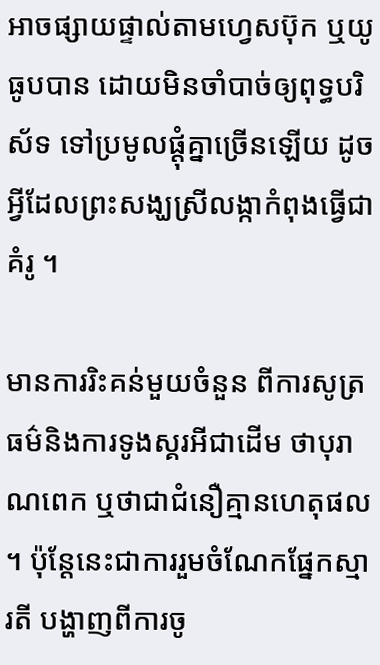អាចផ្សាយផ្ទាល់តាមហ្វេសប៊ុក ឬយូធូបបាន ដោយមិនចាំបាច់ឲ្យពុទ្ធបរិស័ទ ទៅប្រមូលផ្ដុំគ្នាច្រើនឡើយ ដូចអ្វីដែលព្រះសង្ឃស្រីលង្កាកំពុងធ្វើជាគំរូ ។

មានការរិះគន់មួយចំនួន ពីការសូត្រធម៌និងការទូងស្គរអីជាដើម ថាបុរាណពេក ឬថាជាជំនឿគ្មានហេតុផល ។ ប៉ុន្តែនេះជាការរួមចំណែកផ្នែកស្មារតី បង្ហាញពីការចូ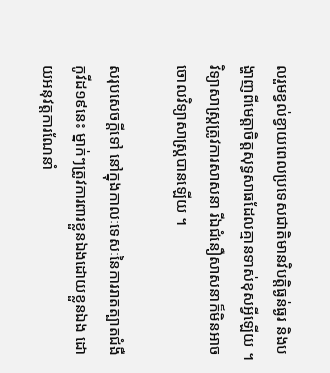លរួមខ្វល់ខ្វាយពេលប្រទេសជាតិមានវិបត្តិធ្ងន់ធ្ងរ និងបង្ហាញពីមេត្តាចិត្តសុទ្ធសាធដែលគ្មានទាស់ខុសអ្វីឡើយ ។ វិទ្យាសាស្ត្រត្រូវការសាសនា រីឯជំនឿសាសនាក៏មិនអាចចោលវិទ្យាសាស្ត្របានឡើយ ។

សរុបសេចក្តីទៅ នៅក្នុងកាលៈទេសៈនៃការរាតត្បាតជំងឺកូវីដ១៩នេះ ម្នាក់ៗត្រូវការពារខ្លួនឯងដោយខ្លួនឯង ដោយអនុវត្តការណែនាំ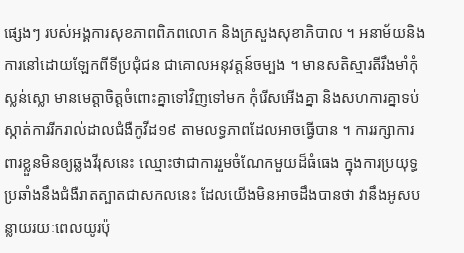ផ្សេងៗ របស់អង្គការសុខភាពពិភពលោក និងក្រសួងសុខាភិបាល ។ អនាម័យនិងការនៅដោយឡែកពីទីប្រជុំជន ជាគោលអនុវត្តន៍ចម្បង ។ មានសតិស្មារតីរឹងមាំកុំស្លន់ស្លោ មានមេត្តាចិត្តចំពោះគ្នាទៅវិញទៅមក កុំរើសអើងគ្នា និងសហការគ្នាទប់ស្កាត់ការរីករាល់ដាលជំងឺកូវីដ១៩ តាមលទ្ធភាពដែលអាចធ្វើបាន ។ ការរក្សាការពារខ្លួនមិនឲ្យឆ្លងវីរុសនេះ ឈ្មោះថាជាការរួមចំណែកមួយដ៏ធំធេង ក្នុងការប្រយុទ្ធប្រឆាំងនឹងជំងឺរាតត្បាតជាសកលនេះ ដែលយើងមិនអាចដឹងបានថា វានឹងអូសបន្លាយរយៈពេលយូរប៉ុ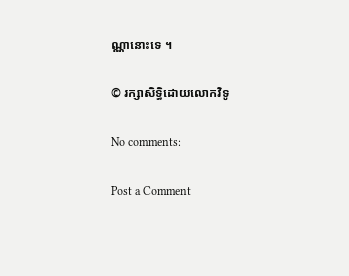ណ្ណានោះទេ ។

© រក្សាសិទ្ធិដោយលោកវិទូ

No comments:

Post a Comment